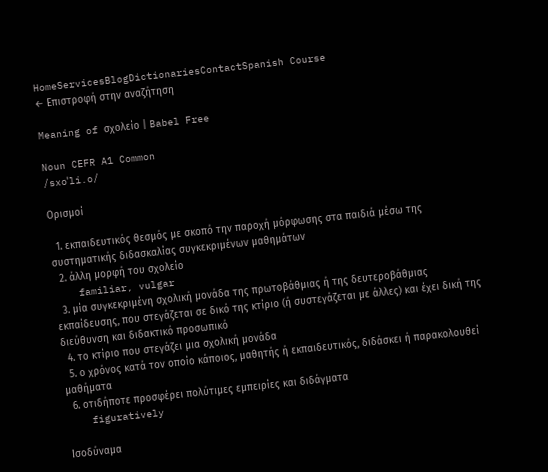HomeServicesBlogDictionariesContactSpanish Course
← Επιστροφή στην αναζήτηση

Meaning of σχολείο | Babel Free

Noun CEFR A1 Common
/sxoˈli.o/

Ορισμοί

  1. εκπαιδευτικός θεσμός με σκοπό την παροχή μόρφωσης στα παιδιά μέσω της συστηματικής διδασκαλίας συγκεκριμένων μαθημάτων
  2. άλλη μορφή του σχολείο
    familiar, vulgar
  3. μία συγκεκριμένη σχολική μονάδα της πρωτοβάθμιας ή της δευτεροβάθμιας εκπαίδευσης, που στεγάζεται σε δικό της κτίριο (ή συστεγάζεται με άλλες) και έχει δική της διεύθυνση και διδακτικό προσωπικό
  4. το κτίριο που στεγάζει μια σχολική μονάδα
  5. ο χρόνος κατά τον οποίο κάποιος, μαθητής ή εκπαιδευτικός, διδάσκει ή παρακολουθεί μαθήματα
  6. οτιδήποτε προσφέρει πολύτιμες εμπειρίες και διδάγματα
    figuratively

Ισοδύναμα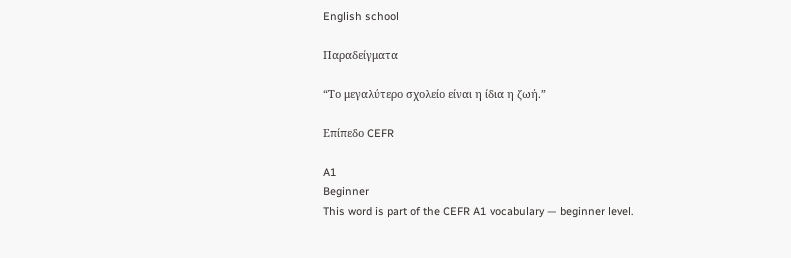English school

Παραδείγματα

“Το μεγαλύτερο σχολείο είναι η ίδια η ζωή.”

Επίπεδο CEFR

A1
Beginner
This word is part of the CEFR A1 vocabulary — beginner level.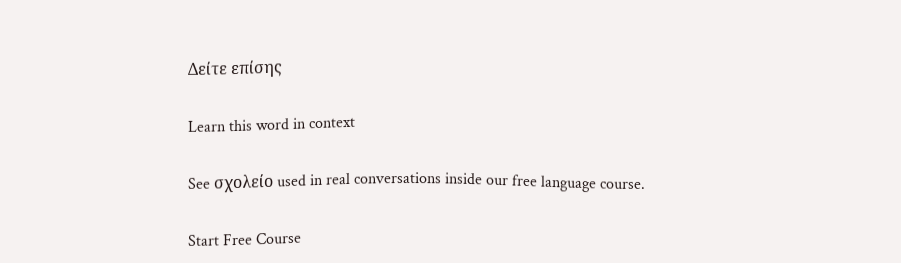Δείτε επίσης

Learn this word in context

See σχολείο used in real conversations inside our free language course.

Start Free Course